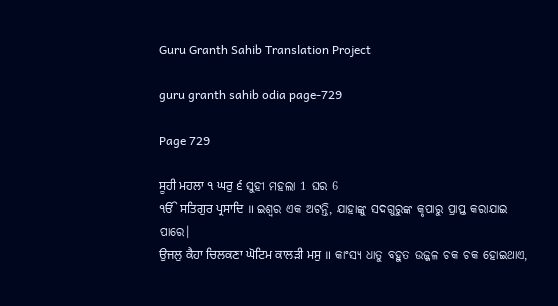Guru Granth Sahib Translation Project

guru granth sahib odia page-729

Page 729

ਸੂਹੀ ਮਹਲਾ ੧ ਘਰੁ ੬ ସୁହୀ ମହଲା 1 ଘର 6
ੴ ਸਤਿਗੁਰ ਪ੍ਰਸਾਦਿ ॥ ଇଶ୍ଵର ଏକ ଅଟନ୍ତି, ଯାହାଙ୍କୁ ସଦଗୁରୁଙ୍କ କୃପାରୁ ପ୍ରାପ୍ତ କରାଯାଇ ପାରେ।
ਉਜਲੁ ਕੈਹਾ ਚਿਲਕਣਾ ਘੋਟਿਮ ਕਾਲੜੀ ਮਸੁ ॥ କାଂସ୍ୟ ଧାତୁ ବହୁତ ଉଜ୍ଜଳ ଚକ ଚକ ହୋଇଥାଏ,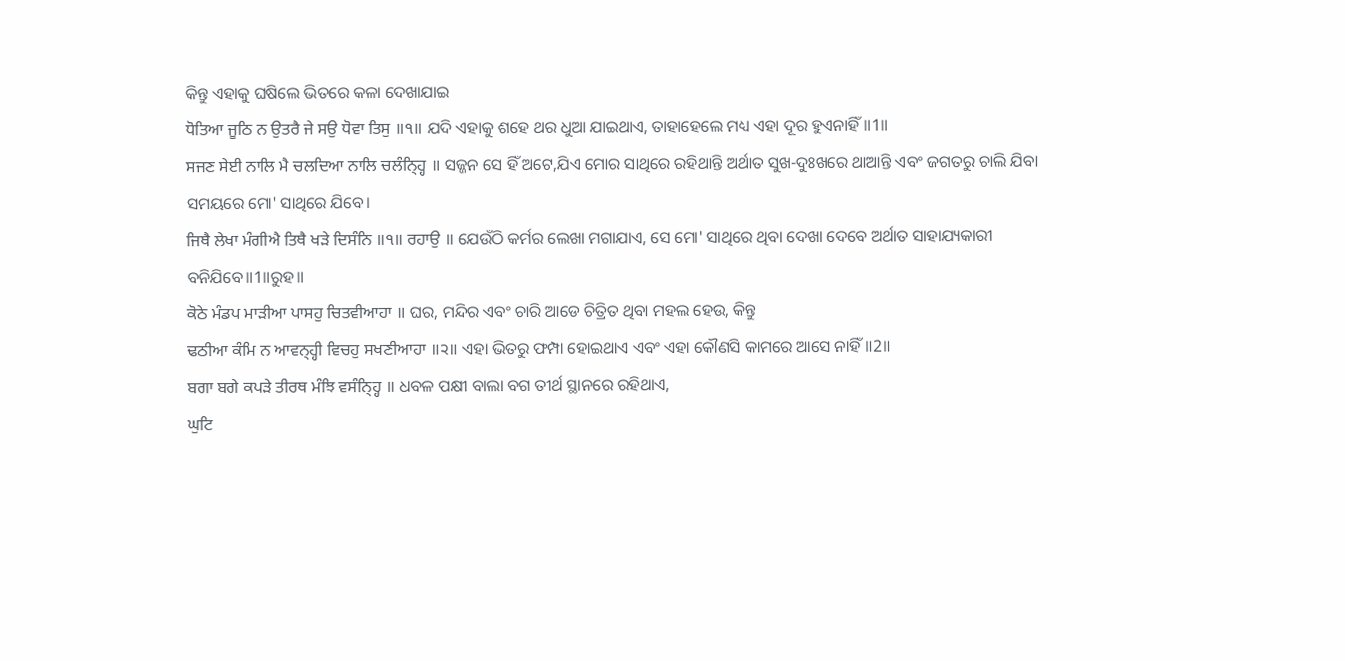କିନ୍ତୁ ଏହାକୁ ଘଷିଲେ ଭିତରେ କଳା ଦେଖାଯାଇ
ਧੋਤਿਆ ਜੂਠਿ ਨ ਉਤਰੈ ਜੇ ਸਉ ਧੋਵਾ ਤਿਸੁ ॥੧॥ ଯଦି ଏହାକୁ ଶହେ ଥର ଧୁଆ ଯାଇଥାଏ, ତାହାହେଲେ ମଧ୍ୟ ଏହା ଦୂର ହୁଏନାହିଁ॥1॥
ਸਜਣ ਸੇਈ ਨਾਲਿ ਮੈ ਚਲਦਿਆ ਨਾਲਿ ਚਲੰਨ੍ਹ੍ਹਿ ॥ ସଜ୍ଜନ ସେ ହିଁ ଅଟେ,ଯିଏ ମୋର ସାଥିରେ ରହିଥାନ୍ତି ଅର୍ଥାତ ସୁଖ-ଦୁଃଖରେ ଥାଆନ୍ତି ଏବଂ ଜଗତରୁ ଚାଲି ଯିବା ସମୟରେ ମୋ' ସାଥିରେ ଯିବେ।
ਜਿਥੈ ਲੇਖਾ ਮੰਗੀਐ ਤਿਥੈ ਖੜੇ ਦਿਸੰਨਿ ॥੧॥ ਰਹਾਉ ॥ ଯେଉଁଠି କର୍ମର ଲେଖା ମଗାଯାଏ, ସେ ମୋ' ସାଥିରେ ଥିବା ଦେଖା ଦେବେ ଅର୍ଥାତ ସାହାଯ୍ୟକାରୀ ବନିଯିବେ॥1॥ରୁହ॥
ਕੋਠੇ ਮੰਡਪ ਮਾੜੀਆ ਪਾਸਹੁ ਚਿਤਵੀਆਹਾ ॥ ଘର, ମନ୍ଦିର ଏବଂ ଚାରି ଆଡେ ଚିତ୍ରିତ ଥିବା ମହଲ ହେଉ, କିନ୍ତୁ
ਢਠੀਆ ਕੰਮਿ ਨ ਆਵਨ੍ਹ੍ਹੀ ਵਿਚਹੁ ਸਖਣੀਆਹਾ ॥੨॥ ଏହା ଭିତରୁ ଫମ୍ପା ହୋଇଥାଏ ଏବଂ ଏହା କୌଣସି କାମରେ ଆସେ ନାହିଁ॥2॥
ਬਗਾ ਬਗੇ ਕਪੜੇ ਤੀਰਥ ਮੰਝਿ ਵਸੰਨ੍ਹ੍ਹਿ ॥ ଧବଳ ପକ୍ଷୀ ବାଲା ବଗ ତୀର୍ଥ ସ୍ଥାନରେ ରହିଥାଏ,
ਘੁਟਿ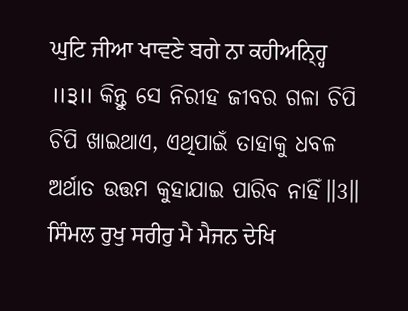ਘੁਟਿ ਜੀਆ ਖਾਵਣੇ ਬਗੇ ਨਾ ਕਹੀਅਨ੍ਹ੍ਹਿ ॥੩॥ କିନ୍ତୁ ସେ ନିରୀହ ଜୀବର ଗଳା ଚିପି ଚିପି ଖାଇଥାଏ, ଏଥିପାଇଁ ତାହାକୁ ଧବଳ ଅର୍ଥାତ ଉତ୍ତମ କୁହାଯାଇ ପାରିବ ନାହିଁ॥3॥
ਸਿੰਮਲ ਰੁਖੁ ਸਰੀਰੁ ਮੈ ਮੈਜਨ ਦੇਖਿ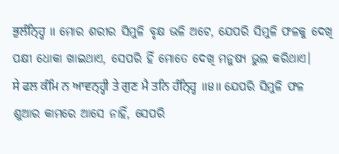ਭੁਲੰਨ੍ਹ੍ਹਿ ॥ ମୋର ଶରୀର ସିମୁଳି ବୃକ୍ଷ ଭଳି ଅଟେ, ଯେପରି ସିମୁଳି ଫଳକୁ ଦେଖି ପକ୍ଷୀ ଧୋକା ଖାଇଥାଏ, ସେପରି ହିଁ ମୋତେ ଦେଖି ମନୁଷ୍ୟ ଭୁଲ କରିଥାଏ।
ਸੇ ਫਲ ਕੰਮਿ ਨ ਆਵਨ੍ਹ੍ਹੀ ਤੇ ਗੁਣ ਮੈ ਤਨਿ ਹੰਨ੍ਹ੍ਹਿ ॥੪॥ ଯେପରି ସିମୁଳି ଫଳ ଶୁଆର କାମରେ ଆସେ ନାହିଁ, ସେପରି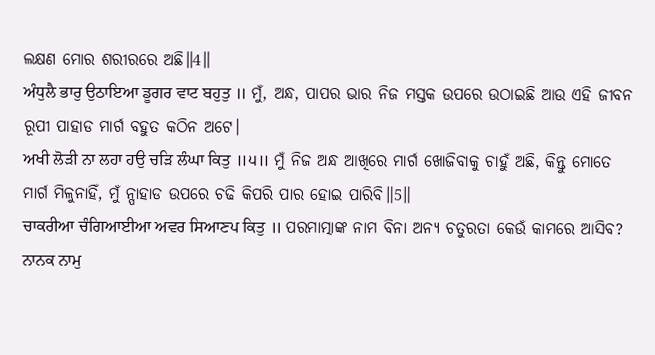ଲକ୍ଷଣ ମୋର ଶରୀରରେ ଅଛି॥4॥
ਅੰਧੁਲੈ ਭਾਰੁ ਉਠਾਇਆ ਡੂਗਰ ਵਾਟ ਬਹੁਤੁ ॥ ମୁଁ, ଅନ୍ଧ, ପାପର ଭାର ନିଜ ମସ୍ତକ ଉପରେ ଉଠାଇଛି ଆଉ ଏହି ଜୀବନ ରୂପୀ ପାହାଡ ମାର୍ଗ ବହୁତ କଠିନ ଅଟେ।
ਅਖੀ ਲੋੜੀ ਨਾ ਲਹਾ ਹਉ ਚੜਿ ਲੰਘਾ ਕਿਤੁ ॥੫॥ ମୁଁ ନିଜ ଅନ୍ଧ ଆଖିରେ ମାର୍ଗ ଖୋଜିବାକୁ ଚାହୁଁ ଅଛି, କିନ୍ତୁ ମୋତେ ମାର୍ଗ ମିଳୁନାହିଁ, ମୁଁ ନ୍ପାହାଡ ଉପରେ ଚଢି କିପରି ପାର ହୋଇ ପାରିବି॥5॥
ਚਾਕਰੀਆ ਚੰਗਿਆਈਆ ਅਵਰ ਸਿਆਣਪ ਕਿਤੁ ॥ ପରମାତ୍ମାଙ୍କ ନାମ ବିନା ଅନ୍ୟ ଚତୁରତା କେଉଁ କାମରେ ଆସିବ?
ਨਾਨਕ ਨਾਮੁ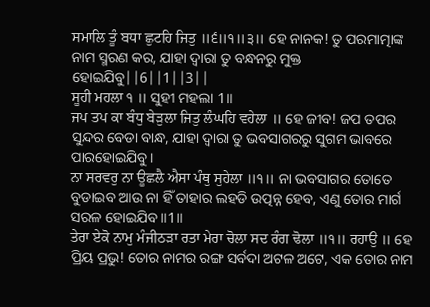ਸਮਾਲਿ ਤੂੰ ਬਧਾ ਛੁਟਹਿ ਜਿਤੁ ॥੬॥੧॥੩॥ ହେ ନାନକ! ତୁ ପରମାତ୍ମାଙ୍କ ନାମ ସ୍ମରଣ କର, ଯାହା ଦ୍ଵାରା ତୁ ବନ୍ଧନରୁ ମୁକ୍ତ ହୋଇଯିବୁ||6||1||3||
ਸੂਹੀ ਮਹਲਾ ੧ ॥ ସୁହୀ ମହଲା 1॥
ਜਪ ਤਪ ਕਾ ਬੰਧੁ ਬੇੜੁਲਾ ਜਿਤੁ ਲੰਘਹਿ ਵਹੇਲਾ ॥ ହେ ଜୀବ! ଜପ ତପର ସୁନ୍ଦର ବେଡା ବାନ୍ଧ, ଯାହା ଦ୍ଵାରା ତୁ ଭବସାଗରରୁ ସୁଗମ ଭାବରେ ପାରହୋଇଯିବୁ।
ਨਾ ਸਰਵਰੁ ਨਾ ਊਛਲੈ ਐਸਾ ਪੰਥੁ ਸੁਹੇਲਾ ॥੧॥ ନା ଭବସାଗର ତୋତେ ବୁଡାଇବ ଆଉ ନା ହିଁ ତାହାର ଲହଡି ଉତ୍ପନ୍ନ ହେବ, ଏଣୁ ତୋର ମାର୍ଗ ସରଳ ହୋଇଯିବ॥1॥
ਤੇਰਾ ਏਕੋ ਨਾਮੁ ਮੰਜੀਠੜਾ ਰਤਾ ਮੇਰਾ ਚੋਲਾ ਸਦ ਰੰਗ ਢੋਲਾ ॥੧॥ ਰਹਾਉ ॥ ହେ ପ୍ରିୟ ପ୍ରଭୁ! ତୋର ନାମର ରଙ୍ଗ ସର୍ବଦା ଅଟଳ ଅଟେ, ଏକ ତୋର ନାମ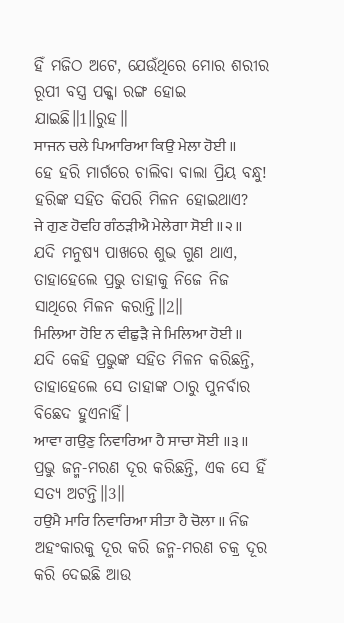ହିଁ ମଜିଠ ଅଟେ, ଯେଉଁଥିରେ ମୋର ଶରୀର ରୂପୀ ବସ୍ତ୍ର ପକ୍କା ରଙ୍ଗ ହୋଇ ଯାଇଛି॥1॥ରୁହ॥
ਸਾਜਨ ਚਲੇ ਪਿਆਰਿਆ ਕਿਉ ਮੇਲਾ ਹੋਈ ॥ ହେ ହରି ମାର୍ଗରେ ଚାଲିବା ବାଲା ପ୍ରିୟ ବନ୍ଧୁ! ହରିଙ୍କ ସହିତ କିପରି ମିଳନ ହୋଇଥାଏ?
ਜੇ ਗੁਣ ਹੋਵਹਿ ਗੰਠੜੀਐ ਮੇਲੇਗਾ ਸੋਈ ॥੨॥ ଯଦି ମନୁଷ୍ୟ ପାଖରେ ଶୁଭ ଗୁଣ ଥାଏ, ତାହାହେଲେ ପ୍ରଭୁ ତାହାକୁ ନିଜେ ନିଜ ସାଥିରେ ମିଳନ କରାନ୍ତି॥2॥
ਮਿਲਿਆ ਹੋਇ ਨ ਵੀਛੁੜੈ ਜੇ ਮਿਲਿਆ ਹੋਈ ॥ ଯଦି କେହି ପ୍ରଭୁଙ୍କ ସହିତ ମିଳନ କରିଛନ୍ତି, ତାହାହେଲେ ସେ ତାହାଙ୍କ ଠାରୁ ପୁନର୍ବାର ବିଛେଦ ହୁଏନାହିଁ।
ਆਵਾ ਗਉਣੁ ਨਿਵਾਰਿਆ ਹੈ ਸਾਚਾ ਸੋਈ ॥੩॥ ପ୍ରଭୁ ଜନ୍ମ-ମରଣ ଦୂର କରିଛନ୍ତି, ଏକ ସେ ହିଁ ସତ୍ୟ ଅଟନ୍ତି॥3॥
ਹਉਮੈ ਮਾਰਿ ਨਿਵਾਰਿਆ ਸੀਤਾ ਹੈ ਚੋਲਾ ॥ ନିଜ ଅହଂକାରକୁ ଦୂର କରି ଜନ୍ମ-ମରଣ ଚକ୍ର ଦୂର କରି ଦେଇଛି ଆଉ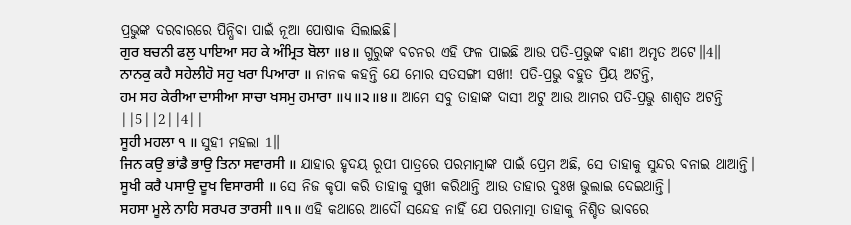ପ୍ରଭୁଙ୍କ ଦରବାରରେ ପିନ୍ଧିବା ପାଇଁ ନୂଆ ପୋଷାକ ସିଲାଇଛି।
ਗੁਰ ਬਚਨੀ ਫਲੁ ਪਾਇਆ ਸਹ ਕੇ ਅੰਮ੍ਰਿਤ ਬੋਲਾ ॥੪॥ ଗୁରୁଙ୍କ ବଚନର ଏହି ଫଳ ପାଇଛି ଆଉ ପତି-ପ୍ରଭୁଙ୍କ ବାଣୀ ଅମୃତ ଅଟେ॥4॥
ਨਾਨਕੁ ਕਹੈ ਸਹੇਲੀਹੋ ਸਹੁ ਖਰਾ ਪਿਆਰਾ ॥ ନାନକ କହନ୍ତି ଯେ ମୋର ସତସଙ୍ଗୀ ସଖୀ! ପତି-ପ୍ରଭୁ ବହୁତ ପ୍ରିୟ ଅଟନ୍ତି,
ਹਮ ਸਹ ਕੇਰੀਆ ਦਾਸੀਆ ਸਾਚਾ ਖਸਮੁ ਹਮਾਰਾ ॥੫॥੨॥੪॥ ଆମେ ସବୁ ତାହାଙ୍କ ଦାସୀ ଅଟୁ ଆଉ ଆମର ପତି-ପ୍ରଭୁ ଶାଶ୍ଵତ ଅଟନ୍ତି ||5||2||4||
ਸੂਹੀ ਮਹਲਾ ੧ ॥ ସୁହୀ ମହଲା 1॥
ਜਿਨ ਕਉ ਭਾਂਡੈ ਭਾਉ ਤਿਨਾ ਸਵਾਰਸੀ ॥ ଯାହାର ହୃଦୟ ରୂପୀ ପାତ୍ରରେ ପରମାତ୍ମାଙ୍କ ପାଇଁ ପ୍ରେମ ଅଛି, ସେ ତାହାକୁ ସୁନ୍ଦର ବନାଇ ଥାଆନ୍ତି।
ਸੂਖੀ ਕਰੈ ਪਸਾਉ ਦੂਖ ਵਿਸਾਰਸੀ ॥ ସେ ନିଜ କୃପା କରି ତାହାକୁ ସୁଖୀ କରିଥାନ୍ତି ଆଉ ତାହାର ଦୁଃଖ ଭୁଲାଇ ଦେଇଥାନ୍ତି।
ਸਹਸਾ ਮੂਲੇ ਨਾਹਿ ਸਰਪਰ ਤਾਰਸੀ ॥੧॥ ଏହି କଥାରେ ଆଦୌ ସନ୍ଦେହ ନାହିଁ ଯେ ପରମାତ୍ମା ତାହାକୁ ନିଶ୍ଚିତ ଭାବରେ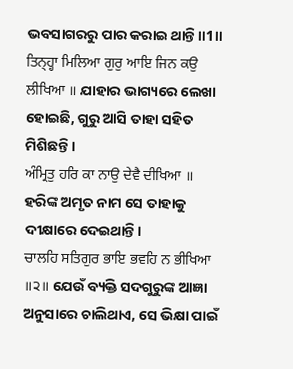ଭବସାଗରରୁ ପାର କରାଇ ଥାନ୍ତି॥1॥
ਤਿਨ੍ਹ੍ਹਾ ਮਿਲਿਆ ਗੁਰੁ ਆਇ ਜਿਨ ਕਉ ਲੀਖਿਆ ॥ ଯାହାର ଭାଗ୍ୟରେ ଲେଖା ହୋଇଛି, ଗୁରୁ ଆସି ତାହା ସହିତ ମିଶିଛନ୍ତି।
ਅੰਮ੍ਰਿਤੁ ਹਰਿ ਕਾ ਨਾਉ ਦੇਵੈ ਦੀਖਿਆ ॥ ହରିଙ୍କ ଅମୃତ ନାମ ସେ ତାହାକୁ ଦୀକ୍ଷାରେ ଦେଇଥାନ୍ତି।
ਚਾਲਹਿ ਸਤਿਗੁਰ ਭਾਇ ਭਵਹਿ ਨ ਭੀਖਿਆ ॥੨॥ ଯେଉଁ ବ୍ୟକ୍ତି ସଦଗୁରୁଙ୍କ ଆଜ୍ଞା ଅନୁସାରେ ଚାଲିଥାଏ, ସେ ଭିକ୍ଷା ପାଇଁ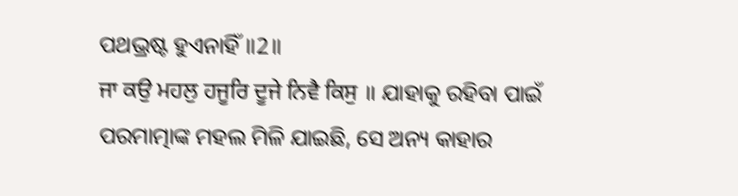ପଥଭ୍ରଷ୍ଟ ହୁଏନାହିଁ॥2॥
ਜਾ ਕਉ ਮਹਲੁ ਹਜੂਰਿ ਦੂਜੇ ਨਿਵੈ ਕਿਸੁ ॥ ଯାହାକୁ ରହିବା ପାଇଁ ପରମାତ୍ମାଙ୍କ ମହଲ ମିଳି ଯାଇଛି, ସେ ଅନ୍ୟ କାହାର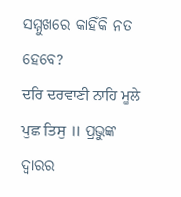ସମ୍ମୁଖରେ କାହିଁକି ନତ ହେବେ?
ਦਰਿ ਦਰਵਾਣੀ ਨਾਹਿ ਮੂਲੇ ਪੁਛ ਤਿਸੁ ॥ ପ୍ରଭୁଙ୍କ ଦ୍ଵାରର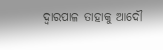ଦ୍ଵାରପାଳ ତାହାକୁ ଆଦୌ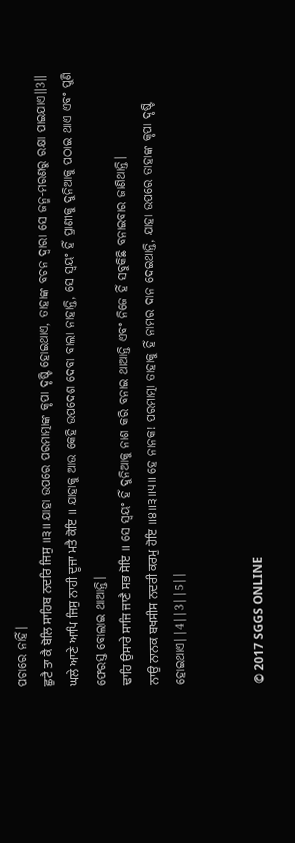ପଚାରେ ନାହିଁ।
ਛੁਟੈ ਤਾ ਕੈ ਬੋਲਿ ਸਾਹਿਬ ਨਦਰਿ ਜਿਸੁ ॥੩॥ ଯାହା ଉପରେ ପରମାତ୍ମାଙ୍କ କୃପା ଦୃଷ୍ଟି ହୋଇଥାଏ, ତାହାଙ୍କ ବଚନ ଦ୍ଵାରା ସେ ଜନ୍ମ-ମରଣରୁ ରକ୍ଷା ପାଇଯାଏ॥3॥
ਘਲੇ ਆਣੇ ਆਪਿ ਜਿਸੁ ਨਾਹੀ ਦੂਜਾ ਮਤੈ ਕੋਇ ॥ ଯାହାକୁ ଆଉ କେହି ଉପଦେଶ ଦେବା ବାଲା ନାହାନ୍ତି, ସେ ସ୍ଵୟଂ ହିଁ ପ୍ରାଣୀକୁ ଦୁନିଆକୁ ପଠାଇ ଥାଏ ଏବଂ ପୁଣି ଫେରସ୍ତ ବୋଲାଇ ଥାଆନ୍ତି।
ਢਾਹਿ ਉਸਾਰੇ ਸਾਜਿ ਜਾਣੈ ਸਭ ਸੋਇ ॥ ସେ ସ୍ଵୟଂ ହିଁ ଦୁନିଆକୁ ନାଶ କରି ବନାଇ ଥାଆନ୍ତି ଏବଂ ନିଜେ ହିଁ ସବୁକିଛି ବନାଇବାର ଜାଣିଥାନ୍ତି।
ਨਾਉ ਨਾਨਕ ਬਖਸੀਸ ਨਦਰੀ ਕਰਮੁ ਹੋਇ ॥੪॥੩॥੫॥ ହେ ନାନକ! ପରମାତ୍ମା ତାହାକୁ ହିଁ ନାମର ଦାନ ଦେଇଥାନ୍ତି, ଯାହା ଉପରେ ତାହାଙ୍କ କୃପା ଦୃଷ୍ଟି ହୋଇଥାଏ||4||3||5||


© 2017 SGGS ONLINE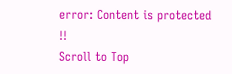error: Content is protected !!
Scroll to Top